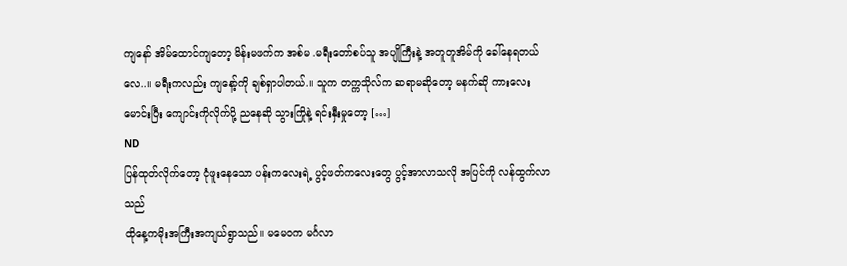ကျနော် အိမ်ထောင်ကျတော့ မိန်းမဖက်က အစ်မ .မရီးတော်စပ်သူ အပျိုကြီးနဲ့ အတူတူအိမ်ကို ခေါ်နေရတယ်လေ..။ မရီးကလည်း ကျနော့်ကို ချစ်ရှာပါတယ်.။ သူက တက္ကသိုလ်က ဆရာမဆိုတော့ မနက်ဆို ကားလေးမောင်းပြီး ကျောင်းကိုလိုက်ပို့ ညနေဆို သွားကြိုနဲ့ ရင်းနှီးမှုတော့ […]
ND
ပြန်ထုတ်လိုက်တော့ ငုံဖူးနေသော ပန်းကလေးရဲ့ ပွင့်ဖတ်ကလေးတွေ ပွင့်အာလာသလို အပြင်ကို လန်ထွက်လာသည်
ထိုနေ့ကမိုးအကြီးအကျယ်ရွာသည်၊၊ မမေဝက မင်္ဂလာ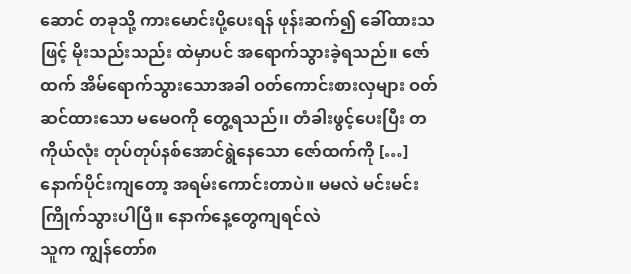ဆောင် တခုသို့ ကားမောင်းပို့ပေးရန် ဖုန်းဆက်၍ ခေါ်ထားသဖြင့် မိုးသည်းသည်း ထဲမှာပင် အရောက်သွားခဲ့ရသည်။ ဇော်ထက် အိမ်ရောက်သွားသောအခါ ဝတ်ကောင်းစားလှများ ဝတ်ဆင်ထားသော မမေဝကို တွေ့ရသည်၊၊ တံခါးဖွင့်ပေးပြီး တကိုယ်လုံး တုပ်တုပ်နစ်အောင်ရွဲနေသော ဇော်ထက်ကို […]
နောက်ပိုင်းကျတော့ အရမ်းကောင်းတာပဲ။ မမလဲ မင်းမင်း ကြိုက်သွားပါပြီ။ နောက်နေ့တွေကျရင်လဲ
သူက ကျွန်တော်၈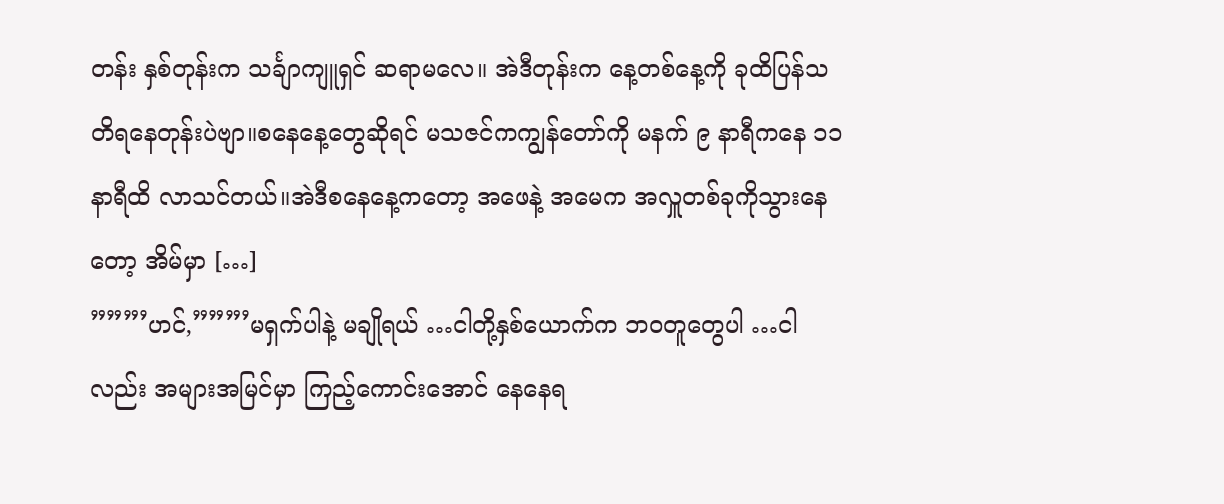တန်း နှစ်တုန်းက သင်္ချာကျူရှင် ဆရာမလေ။ အဲဒီတုန်းက နေ့တစ်နေ့ကို ခုထိပြန်သတိရနေတုန်းပဲဗျာ။စနေနေ့တွေဆိုရင် မသဇင်ကကျွန်တော်ကို မနက် ၉ နာရီကနေ ၁၁ နာရီထိ လာသင်တယ်။အဲဒီစနေနေ့ကတော့ အဖေနဲ့ အမေက အလှူတစ်ခုကိုသွားနေတော့ အိမ်မှာ […]
”””’ဟင်,”””’မရှက်ပါနဲ့ မချိုရယ် …ငါတို့နှစ်ယောက်က ဘဝတူတွေပါ …ငါလည်း အများအမြင်မှာ ကြည့်ကောင်းအောင် နေနေရ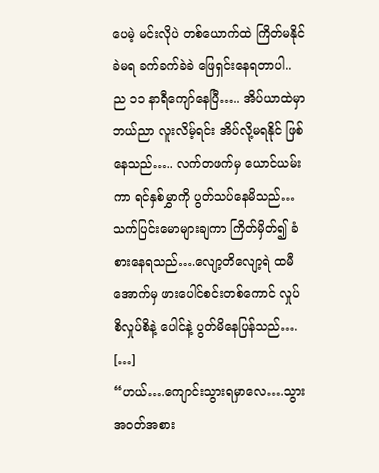ပေမဲ့ မင်းလိုပဲ တစ်ယောက်ထဲ ကြိတ်မနိုင်ခဲမရ ခက်ခက်ခဲခဲ ဖြေရှင်းနေရတာပါ..
ည ၁၁ နာရီကျော်နေပြီ….. အိပ်ယာထဲမှာ ဘယ်ညာ လူးလိမ့်ရင်း အိပ်လို့မရနိုင် ဖြစ်နေသည်….. လက်တဖက်မှ ယောင်ယမ်းကာ ရင်နှစ်မွှာကို ပွတ်သပ်နေမိသည်… သက်ပြင်းမောများချကာ ကြိတ်မှိတ်၍ ခံစားနေရသည်….လျော့တိလျော့ရဲ ထမီအောက်မှ ဖားပေါင်စင်းတစ်ကောင် လှုပ်စိလှုပ်စိနဲ့ ပေါင်နဲ့ ပွတ်မိနေပြန်သည်…. […]
“ဟယ်….ကျောင်းသွားရမှာလေ….သွား အဝတ်အစား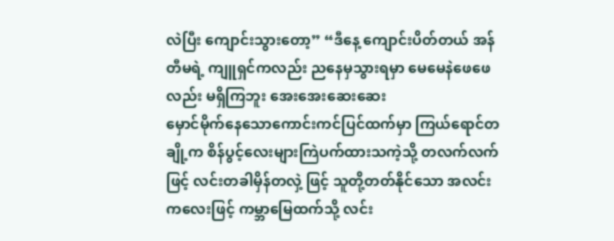လဲပြီး ကျောင်းသွားတော့” “ဒီနေ့ ကျောင်းပိတ်တယ် အန်တီမရဲ့ ကျူရှင်ကလည်း ညနေမှသွားရမှာ မေမေနဲဖေဖေလည်း မရှိကြဘူး အေးအေးဆေးဆေး
မှောင်မိုက်နေသောကောင်းကင်ပြင်ထက်မှာ ကြယ်ရောင်တချို့က စိန်ပွင့်လေးများကြဲပက်ထားသကဲ့သို့ တလက်လက်ဖြင့် လင်းတခါမှိန်တလှဲ့ ဖြင့် သူတို့တတ်နိုင်သော အလင်းကလေးဖြင့် ကမ္ဘာမြေထက်သို့ လင်း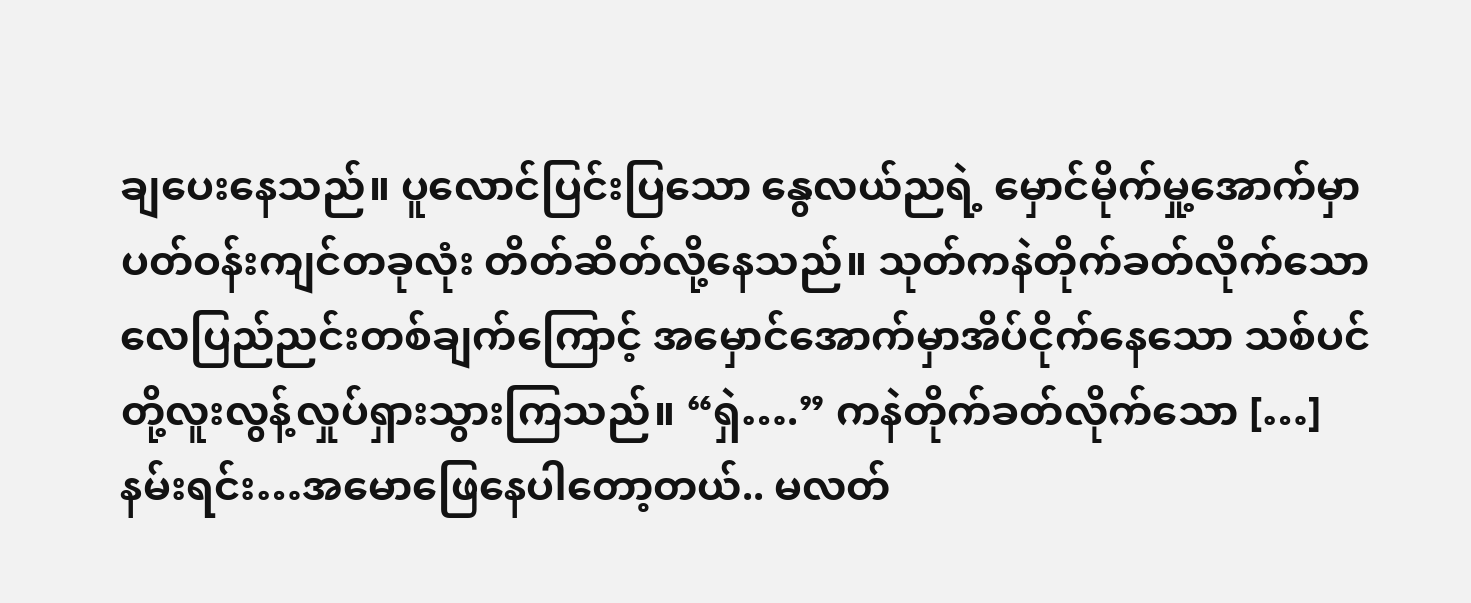ချပေးနေသည်။ ပူလောင်ပြင်းပြသော နွေလယ်ညရဲ့ မှောင်မိုက်မှု့အောက်မှာပတ်ဝန်းကျင်တခုလုံး တိတ်ဆိတ်လို့နေသည်။ သုတ်ကနဲတိုက်ခတ်လိုက်သော လေပြည်ညင်းတစ်ချက်ကြောင့် အမှောင်အောက်မှာအိပ်ငိုက်နေသော သစ်ပင်တို့လူးလွန့်လှုပ်ရှားသွားကြသည်။ “ရှဲ….” ကနဲတိုက်ခတ်လိုက်သော […]
နမ်းရင်း…အမောဖြေနေပါတော့တယ်.. မလတ်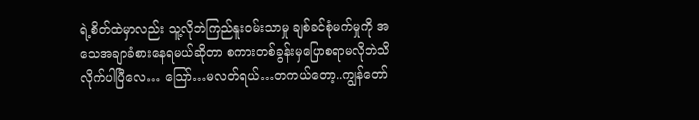ရဲ့စိတ်ထဲမှာလည်း သူ့လိုဘဲကြည်နူးဝမ်းသာမှု ချစ်ခင်စုံမက်မှုကို အသေအချာခံစားနေရမယ်ဆိုတာ စကားတစ်ခွန်းမှပြောစရာမလိုဘဲသိလိုက်ပါပြီလေ… သြော်…မလတ်ရယ်…တကယ်တော့..ကျွန်တော်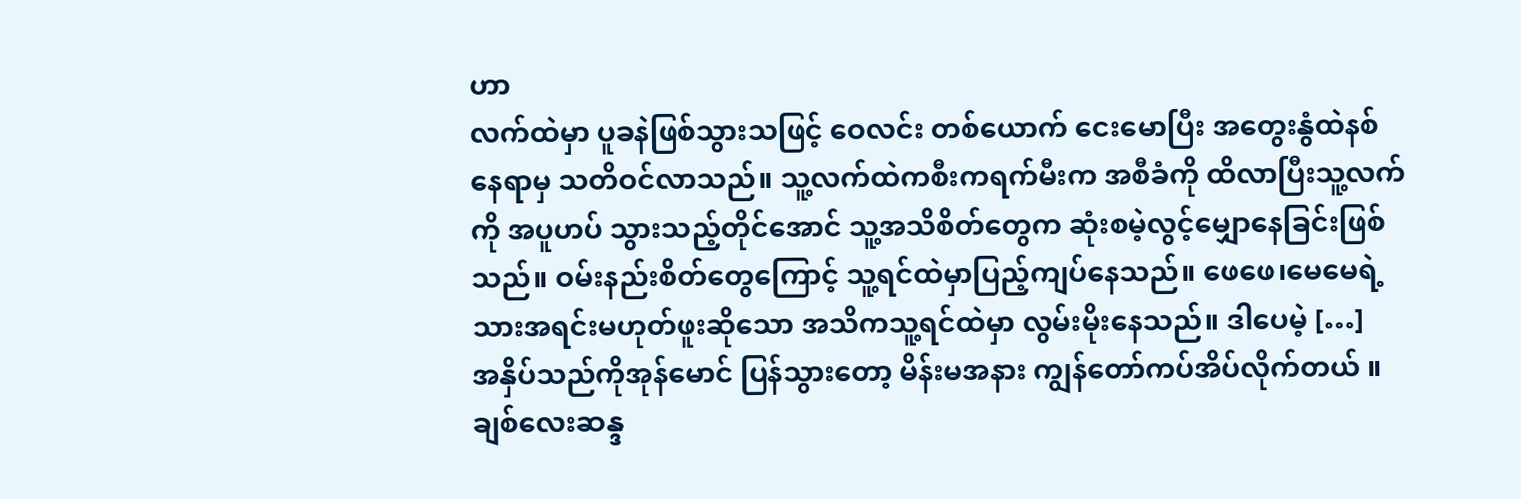ဟာ
လက်ထဲမှာ ပူခနဲဖြစ်သွားသဖြင့် ဝေလင်း တစ်ယောက် ငေးမောပြီး အတွေးနွံထဲနစ်နေရာမှ သတိဝင်လာသည်။ သူ့လက်ထဲကစီးကရက်မီးက အစီခံကို ထိလာပြီးသူ့လက်ကို အပူဟပ် သွားသည့်တိုင်အောင် သူ့အသိစိတ်တွေက ဆုံးစမဲ့လွင့်မျှောနေခြင်းဖြစ်သည်။ ဝမ်းနည်းစိတ်တွေကြောင့် သူ့ရင်ထဲမှာပြည့်ကျပ်နေသည်။ ဖေဖေ၊မေမေရဲ့သားအရင်းမဟုတ်ဖူးဆိုသော အသိကသူ့ရင်ထဲမှာ လွမ်းမိုးနေသည်။ ဒါပေမဲ့ […]
အနှိပ်သည်ကိုအုန်မောင် ပြန်သွားတော့ မိန်းမအနား ကျွန်တော်ကပ်အိပ်လိုက်တယ် ။ ချစ်လေးဆန္ဒ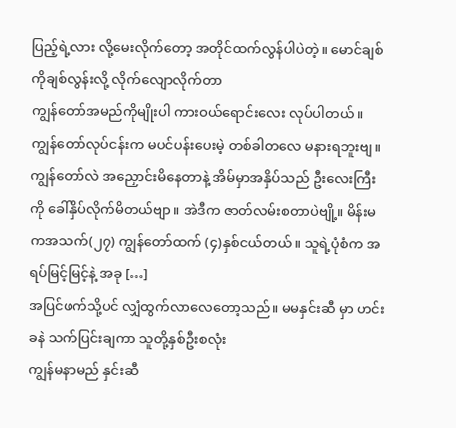ပြည့်ရဲ့လား လို့မေးလိုက်တော့ အတိုင်ထက်လွန်ပါပဲတဲ့။ မောင်ချစ်ကိုချစ်လွန်းလို့ လိုက်လျောလိုက်တာ
ကျွန်တော်အမည်ကိုမျိုးပါ ကားဝယ်ရောင်းလေး လုပ်ပါတယ်။ ကျွန်တော်လုပ်ငန်းက မပင်ပန်းပေးမဲ့ တစ်ခါတလေ မနားရဘူးဗျ။ ကျွန်တော်လဲ အညှောင်းမိနေတာနဲ့ အိမ်မှာအနှိပ်သည် ဦးလေးကြီးကို ခေါ်နှိပ်လိုက်မိတယ်ဗျာ။ အဲဒီက ဇာတ်လမ်းစတာပဲဗျို့။ မိန်းမကအသက်(၂၇) ကျွန်တော်ထက် (၄)နှစ်ငယ်တယ်။ သူရဲ့ပုံစံက အရပ်မြင့်မြင့်နဲ့ အခု […]
အပြင်ဖက်သို့ပင် လျှံထွက်လာလေတော့သည်။ မမနှင်းဆီ မှာ ဟင်းခနဲ သက်ပြင်းချကာ သူတို့နှစ်ဦးစလုံး
ကျွန်မနာမည် နှင်းဆီ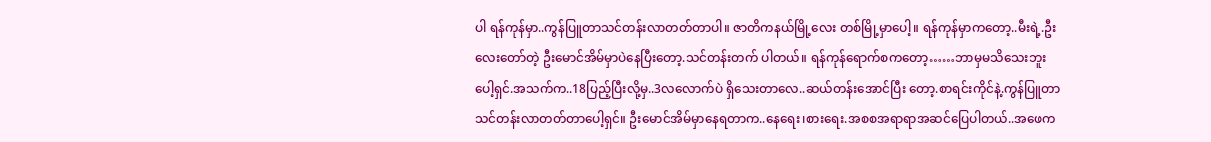ပါ ရန်ကုန်မှာ..ကွန်ပြူတာသင်တန်းလာတတ်တာပါ။ ဇာတိကနယ်မြို့လေး တစ်မြို့မှာပေါ့။ ရန်ကုန်မှာကတော့..မီးရဲ့.ဦးလေးတော်တဲ့ ဦးမောင်အိမ်မှာပဲနေပြီးတော့.သင်တန်းတက် ပါတယ်။ ရန်ကုန်ရောက်စကတော့……ဘာမှမသိသေးဘူးပေါ့ရှင်.အသက်က..18ပြည့်ပြီးလို့မှ..3လလောက်ပဲ ရှိသေးတာလေ..ဆယ်တန်းအောင်ပြီး တော့.စာရင်းကိုင်နဲ့.ကွန်ပြူတာသင်တန်းလာတတ်တာပေါ့ရှင်။ ဦးမောင်အိမ်မှာနေရတာက..နေရေး၊စားရေး.အစစအရာရာအဆင်ပြေပါတယ်..အဖေက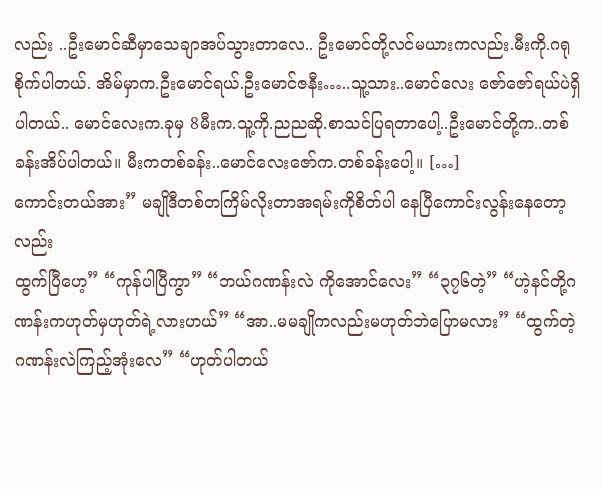လည်း ..ဦးမောင်ဆီမှာသေချာအပ်သွားတာလေ.. ဦးမောင်တို့လင်မယားကလည်း.မီးကို.ဂရုစိုက်ပါတယ်. အိမ်မှာက.ဦးမောင်ရယ်.ဦးမောင်ဇနီး…..သူ့သား..မောင်လေး ဇော်ဇော်ရယ်ပဲရှိပါတယ်.. မောင်လေးက.ခုမှ 8မီးက.သူ့ကို.ညညဆို.စာသင်ပြရတာပေါ့..ဦးမောင်တို့က..တစ်ခန်းအိပ်ပါတယ်။ မီးကတစ်ခန်း..မောင်လေးဇော်က.တစ်ခန်းပေါ့။ […]
ကောင်းတယ်အား” မချိုဒီတစ်တကြိမ်လိုးတာအရမ်းကိုစိတ်ပါ နေပြီကောင်းလွန်းနေတော့လည်း
ထွက်ပြီဟေ့” “ကုန်ပါပြီကွာ” “ဘယ်ဂဏန်းလဲ ကိုအောင်လေး” “၃၇၆တဲ့” “ဟဲ့နင်တို့ဂဏန်းကဟုတ်မှဟုတ်ရဲ့လားဟယ်” “အာ..မမချိုကလည်းမဟုတ်ဘဲပြောမလား” “ထွက်တဲ့ဂဏန်းလဲကြည့်အုံးလေ” “ဟုတ်ပါတယ်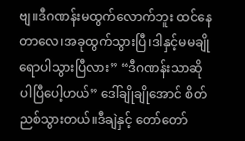ဗျ။ဒီဂဏန်းမထွက်လောက်ဘူး ထင်နေတာလေ၊အခုထွက်သွားပြီ၊ဒါနှင့်မမချို ရောပါသွားပြီလား” “ဒီဂဏန်းသာဆိုပါပြီပေါ့ဟယ်” ဒေါ်ချိုချိုအောင် စိတ်ညစ်သွားတယ်။ဒီချဲနှင့် တော်တော်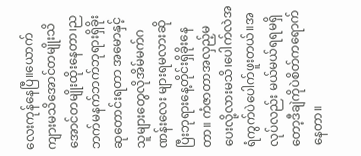လေးကုန်နေပြီ။ယောက်ကျားမသိအောင်တမျိုးသိအောင်တမျိုးထိုးနေတာ၊ညဘက်မနက်ဘက်ဘုရားရှိခိုးဆုတောင်းရတာ အမောနှင့်သူများတွေလိုအိမ်မက်ဂဏန်းလေး များရမလားဆိုပြီးဘုရားနေ့တိုင်းရှိခိုးနေတာ။ ကံဇာတာအလှည့်မပေးလို့လားမသိ၊ပေါက်လဲအရံကွက်ပဲပေါက်ဖူးတယ်။အလုပ်လည်း မယ်မယ်ရရမရှိတော့ဒီချဲကိုပဲစိတ်ကရောက် နေတာ။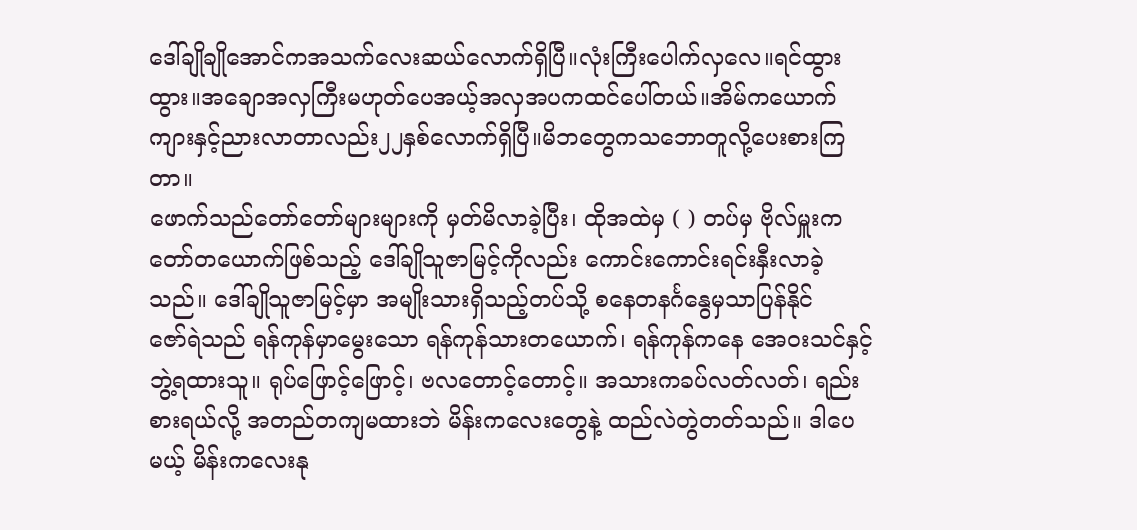ဒေါ်ချိုချိုအောင်ကအသက်လေးဆယ်လောက်ရှိပြီ။လုံးကြီးပေါက်လှလေ။ရင်ထွားထွား။အချောအလှကြီးမဟုတ်ပေအယ့်အလှအပကထင်ပေါ်တယ်။အိမ်ကယောက်ကျားနှင့်ညားလာတာလည်း၂၂နှစ်လောက်ရှိပြီ။မိဘတွေကသဘောတူလို့ပေးစားကြတာ။
ဖောက်သည်တော်တော်များများကို မှတ်မိလာခဲ့ပြီး၊ ထိုအထဲမှ ( ) တပ်မှ ဗိုလ်မှူးကတော်တယောက်ဖြစ်သည့် ဒေါ်ချိုသူဇာမြင့်ကိုလည်း ကောင်းကောင်းရင်းနှီးလာခဲ့သည်။ ဒေါ်ချိုသူဇာမြင့်မှာ အမျိုးသားရှိသည့်တပ်သို့ စနေတနင်္ဂနွေမှသာပြန်နိုင်
ဇော်ရဲသည် ရန်ကုန်မှာမွေးသော ရန်ကုန်သားတယောက်၊ ရန်ကုန်ကနေ အေဝးသင်နှင့် ဘွဲ့ရထားသူ။ ရုပ်ဖြောင့်ဖြောင့်၊ ဗလတောင့်တောင့်။ အသားကခပ်လတ်လတ်၊ ရည်းစားရယ်လို့ အတည်တကျမထားဘဲ မိန်းကလေးတွေနဲ့ ထည်လဲတွဲတတ်သည်။ ဒါပေမယ့် မိန်းကလေးနု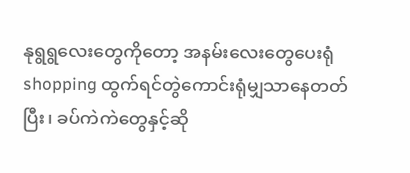နုရွရွလေးတွေကိုတော့ အနမ်းလေးတွေပေးရုံshopping ထွက်ရင်တွဲကောင်းရုံမျှသာနေတတ်ပြီး၊ ခပ်ကဲကဲတွေနှင့်ဆို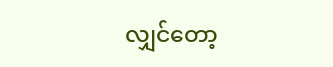လျှင်တော့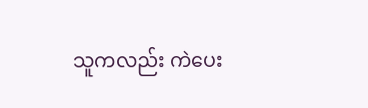သူကလည်း ကဲပေး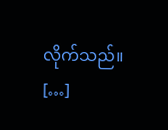လိုက်သည်။ […]